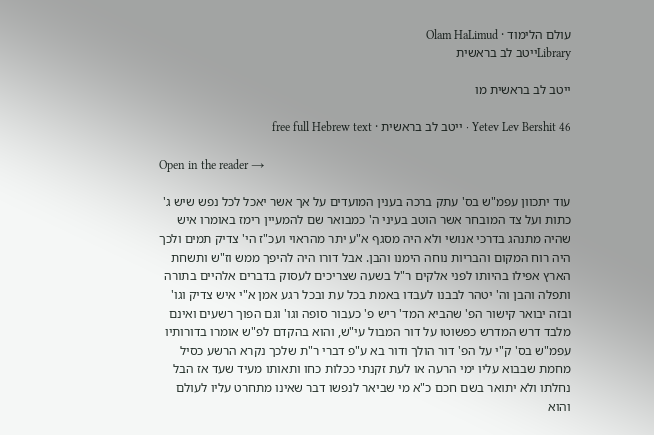עולם הלימוד · Olam HaLimud
Libraryייטב לב בראשית

ייטב לב בראשית מו

Yetev Lev Bershit 46 · ייטב לב בראשית · free full Hebrew text

Open in the reader →

עוד יתכוון עפמ"ש בס' עתק ברכה בענין המועדים על אך אשר יאכל לכל נפש שיש ג' כתות ועל צד המובחר אשר הוטב בעיני ה' כמבואר שם להמעיין רימז באומרו איש שהיה מתנהג בדרכי אנושי ולא היה מסגף א"ע יתר מהראוי ועכ"ז הי' צדיק תמים ולכך היה רוח המקום והבריות נוחה הימנו והבן. אבל דורו היה להיפך ממש וז"ש ותשחת הארץ אפילו בהיותו לפני אלקים ר"ל בשעה שצריכים לעסוק בדברים אלהיים בתורה ותפלה והבן וה' יטהר לבבנו לעבדו באמת בכל עת ובכל רגע אמן א"י איש צדיק וגו' ובזה יבואר קישור הפ' שהביא המד' ריש פ' כעבור סופה וגו' וגם הפוך רשעים ואינם מלבד דרש המדרש כפשוטו על דור המבול עי"ש, והוא בהקדם לפ"ש אומרו בדורותיו עפמ"ש בס' ק"י על הפ' דור הולך ודור בא ע"פ דברי ר"ת שלכך נקרא הרשע כסיל מחמת שבבוא עליו ימי הרעה או לעת זקנתי ככלות כחו ותאותו מעיד שעד אז הבל נחלתו ולא יתואר בשם חכם כ"א מי שביאר לנפשו דבר שאינו מתחרט עליו לעולם והוא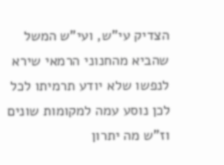הצדיק עי"ש, ועי"ש המשל שהביא מהחנוני הרמאי שירא לנפשו שלא יודע תרמיתו לכל לכן נוסע עמה למקומות שונים וז"ש מה יתרון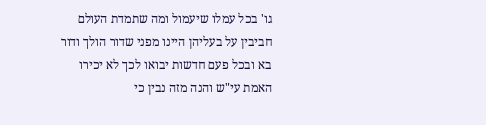גו' בכל עמלו שיעמול ומה שתמדת העולם חביבין על בעליהן היינו מפני שדור הולך ודור בא ובכל פעם חדשות יבואו לכך לא יכירו האמת עי"ש והנה מזה נבין כי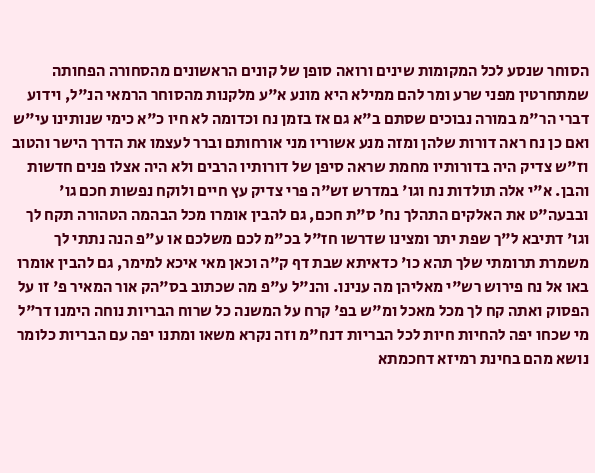הסוחר שנסע לכל המקומות שינים ורואה סופן של קונים הראשונים מהסחורה הפחותה שמתחרטין מפני שרע ומר להם ממילא היא מונע א"ע מלקנות מהסוחר הרמאי הנ"ל, וידוע דברי הר"מ במורה נבוכים שסתם ב"א גם אז בזמן נח וכדומה לא חיו כ"א כימי שנותינו עי"ש ואם כן נח ראה דורות שלהן ומזה מנע אשוריו מני אורחותם וברר לעצמו את הדרך הישר והטוב וז"ש צדיק היה בדורותיו מחמת שראה סיפן של דורותיו הרבים ולא היה אצלו פנים חדשות והבן. א"י אלה תולדות נח וגו' במדרש זש"ה פרי צדיק עץ חיים ולוקח נפשות חכם גו' ובבעה"ט את האלקים התהלך נח' ס"ת חכם, גם להבין אומרו מכל הבהמה הטהורה תקח לך וגו' דתיבא ל"ך שפת יתר ומצינו שדרשו חז"ל בכ"מ לכם משלכם או ע"פ הנה נתתי לך משמרת תרומתי שלך תהא כו' כדאיתא שבת דף ק"ה וכאן מאי איכא למימר, גם להבין אומרו באו אל נח פירוש רש"י מאליהן מה ענינו. והנ"ל ע"פ מה שכתוב בס"הק אור המאיר פ' זו על הפסוק ואתה קח לך מכל מאכל ומ"ש בפ' קרח על המשנה כל שרוח הבריות נוחה הימנו דר"ל מי שכחו יפה להחיות חיות לכל הבריות דנח"מ וזה נקרא משאו ומתנו יפה עם הבריות כלומר נושא מהם בחינת רמיזא דחכמתא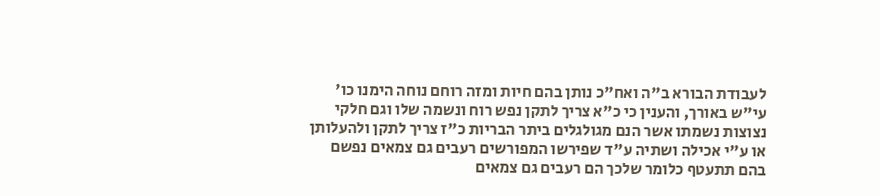לעבודת הבורא ב"ה ואח"כ נותן בהם חיות ומזה רוחם נוחה הימנו כו' עי"ש באורך, והענין כי כ"א צריך לתקן נפש רוח ונשמה שלו וגם חלקי נצוצות נשמתו אשר הנם מגולגלים ביתר הבריות כ"ז צריך לתקן ולהעלותן או ע"י אכילה ושתיה ע"ד שפירשו המפורשים רעבים גם צמאים נפשם בהם תתעטף כלומר שלכך הם רעבים גם צמאים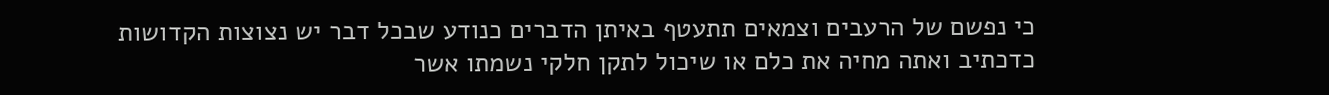כי נפשם של הרעבים וצמאים תתעטף באיתן הדברים כנודע שבכל דבר יש נצוצות הקדושות כדכתיב ואתה מחיה את כלם או שיכול לתקן חלקי נשמתו אשר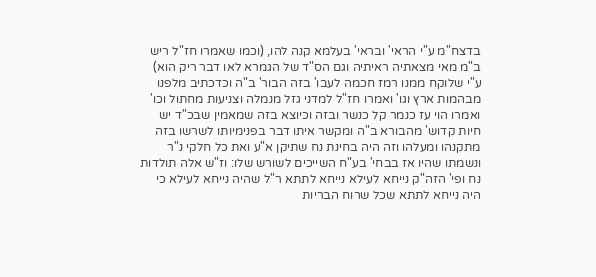בדצח"מ ע"י הראי' ובראי' בעלמא קנה להו, (וכמו שאמרו חז"ל ריש ב"מ מאי מצאתיה ראיתיה וגם הס"ד של הגמרא לאו דבר ריק הוא) ע"י שלוקח ממנו רמז חכמה לעבו' בזה הבור' ב"ה וכדכתיב מלפנו מבהמות ארץ וגו' ואמרו חז"ל למדני גזל מנמלה וצניעות מחתול וכו' ואמרו הוי עז כנמר קל כנשר ובזה וכיוצא בזה שמאמין שבכ"ד יש חיות קדוש' מהבורא ב"ה ומקשר איתו דבר בפנימיותו לשרשו בזה מתקנהו ומעלהו וזה היה בחינת נח שתיקן א"ע ואת כל חלקי נ"ר ונשמתו שהיו אז בבחי' בע"ח השייכים לשורש שלו: וז"ש אלה תולדות נח ופי' הזה"ק נייחא לעילא נייחא לתתא ר"ל שהיה נייחא לעילא כי היה נייחא לתתא שכל שרוח הבריות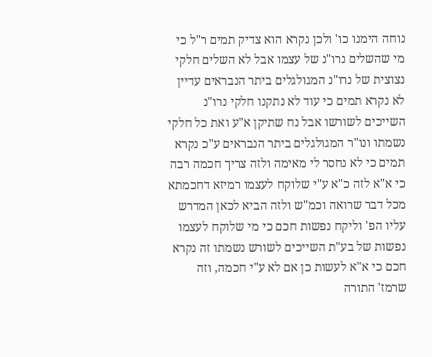נוחה הימנו כו' ולכן נקרא הוא צדיק תמים ר"ל כי מי שהשלים נרו"נ של עצמו אבל לא השלים חלקי נצוצית של נרו"נ המגולגלים ביתר הנבראים עדיין לא נקרא תמים כי עוד לא נתקנו חלקי נרו"נ השייכים לשורשו אבל נח שתיקן א"ע ואת כל חלקי נשמתו ונו"ר המגולגלים ביתר הנבראים ע"כ נקרא תמים כי לא נחסר לי מאימה ולזה צריך חכמה רבה כי א"א לזה כ"א ע"י שלוקח לעצמו רמיזא דחכמתא מכל דבר שרואה וכמ"ש ולזה הביא לכאן המדרש עליו הפ' וליקח נפשות חכם כי מי שלוקח לעצמו נפשות של בע"ת השייכים לשורש נשמתו זה נקרא חכם כי א"א לעשות כן אם לא ע"י חכמה, וזה שרמז' התורה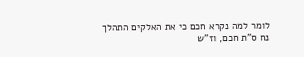לומר למה נקרא חכם כי את האלקים התהלך נח ס"ת חכם, וז"ש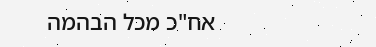אח"כ מכל הבהמה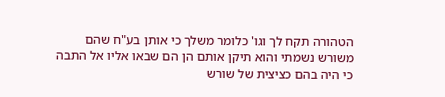הטהורה תקח לך וגו' כלומר משלך כי אותן בע"ח שהם משורש נשמתי והוא תיקן אותם הן הם שבאו אליו אל התבה כי היה בהם כציצית של שורש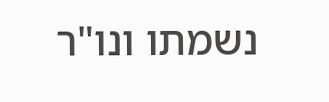נשמתו ונו"ר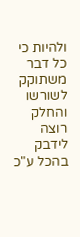ולהיות כי כל דבר משתוקק לשורשו והחלק רוצה לידבק בהכל ע"כ